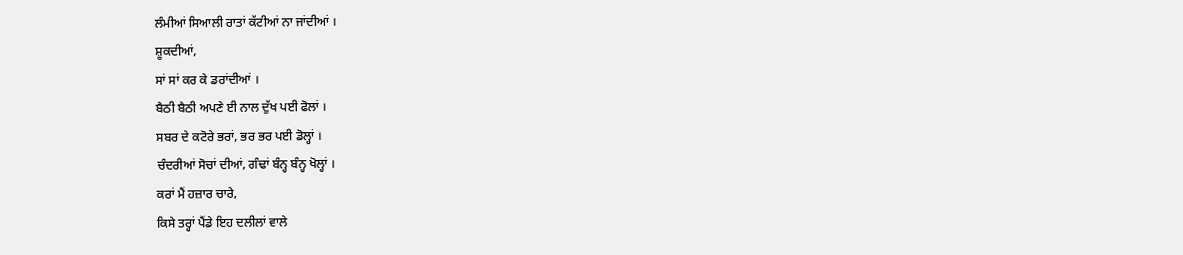ਲੰਮੀਆਂ ਸਿਆਲੀ ਰਾਤਾਂ ਕੱਟੀਆਂ ਨਾ ਜਾਂਦੀਆਂ ।
ਸ਼ੂਕਦੀਆਂ,
ਸਾਂ ਸਾਂ ਕਰ ਕੇ ਡਰਾਂਦੀਆਂ ।
ਬੈਠੀ ਬੈਠੀ ਅਪਣੇ ਈ ਨਾਲ ਦੁੱਖ ਪਈ ਫੋਲਾਂ ।
ਸਬਰ ਦੇ ਕਟੋਰੇ ਭਰਾਂ, ਭਰ ਭਰ ਪਈ ਡੋਲ੍ਹਾਂ ।
ਚੰਦਰੀਆਂ ਸੋਚਾਂ ਦੀਆਂ, ਗੰਢਾਂ ਬੰਨ੍ਹ ਬੰਨ੍ਹ ਖੋਲ੍ਹਾਂ ।
ਕਰਾਂ ਮੈਂ ਹਜ਼ਾਰ ਚਾਰੇ,
ਕਿਸੇ ਤਰ੍ਹਾਂ ਪੈਂਡੇ ਇਹ ਦਲੀਲਾਂ ਵਾਲੇ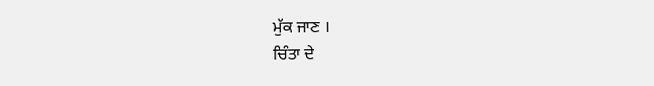ਮੁੱਕ ਜਾਣ ।
ਚਿੰਤਾ ਦੇ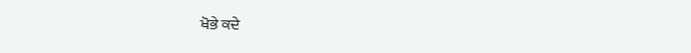ਖੋਭੇ ਕਦੇ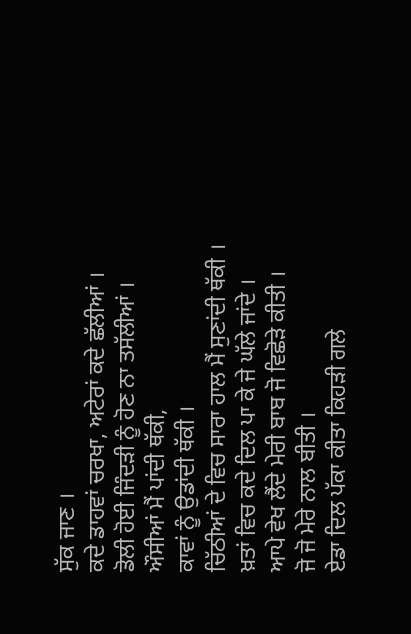ਸੁੱਕ ਜਾਣ ।
ਕਦੇ ਡਾਹਵਾਂ ਚਰਖਾ, ਅਟੇਰਾਂ ਕਦੇ ਛੱਲੀਆਂ ।
ਡੋਲੀ ਹੋਈ ਜਿੰਦੜੀ ਨੂੰ ਹੋਣ ਨਾ ਤਸੱਲੀਆਂ ।
ਔਸੀਆਂ ਮੈਂ ਪਾਂਦੀ ਥੱਕੀ,
ਕਾਵਾਂ ਨੂੰ ਉਡਾਂਦੀ ਥੱਕੀ ।
ਚਿੱਠੀਆਂ ਦੇ ਵਿਚ ਸਾਰਾ ਹਾਲ ਮੈਂ ਸੁਣਾਂਦੀ ਥੱਕੀ ।
ਖ਼ਤਾਂ ਵਿਚ ਕਦੇ ਦਿਲ ਪਾ ਕੇ ਜੇ ਘੱਲੇ ਜਾਂਦੇ ।
ਆਪੇ ਵੇਖ ਲੈਂਦੇ ਮੇਰੀ ਬਾਬ ਜੋ ਵਿਛੋੜੇ ਕੀਤੀ ।
ਜੋ ਜੋ ਮੇਰੇ ਨਾਲ ਬੀਤੀ ।
ਏਡਾ ਦਿਲ ਪੱਕਾ ਕੀਤਾ ਕਿਹੜੀ ਗਲੇ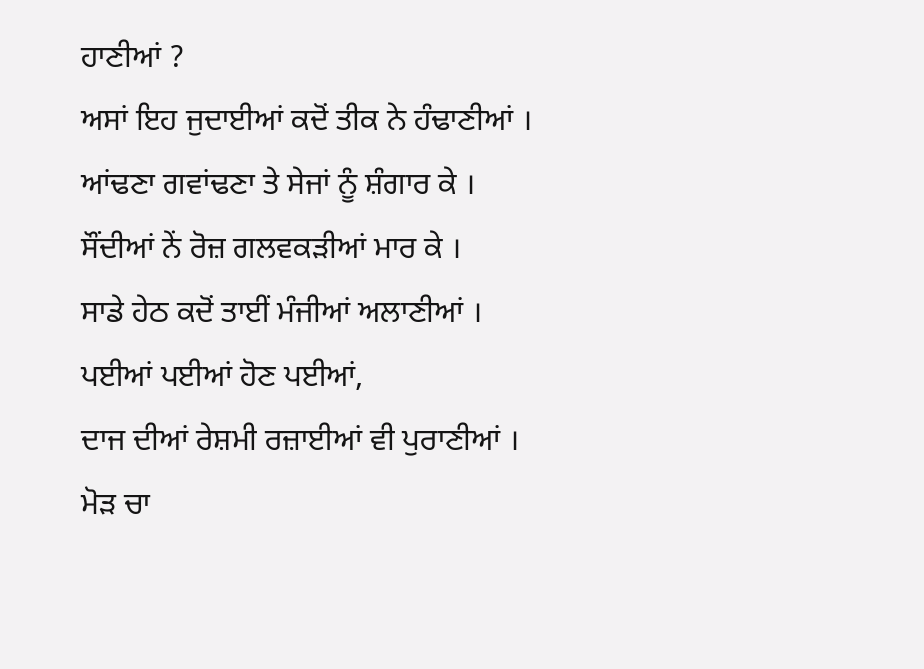ਹਾਣੀਆਂ ?
ਅਸਾਂ ਇਹ ਜੁਦਾਈਆਂ ਕਦੋਂ ਤੀਕ ਨੇ ਹੰਢਾਣੀਆਂ ।
ਆਂਢਣਾ ਗਵਾਂਢਣਾ ਤੇ ਸੇਜਾਂ ਨੂੰ ਸ਼ੰਗਾਰ ਕੇ ।
ਸੌਂਦੀਆਂ ਨੇਂ ਰੋਜ਼ ਗਲਵਕੜੀਆਂ ਮਾਰ ਕੇ ।
ਸਾਡੇ ਹੇਠ ਕਦੋਂ ਤਾਈਂ ਮੰਜੀਆਂ ਅਲਾਣੀਆਂ ।
ਪਈਆਂ ਪਈਆਂ ਹੋਣ ਪਈਆਂ,
ਦਾਜ ਦੀਆਂ ਰੇਸ਼ਮੀ ਰਜ਼ਾਈਆਂ ਵੀ ਪੁਰਾਣੀਆਂ ।
ਮੋੜ ਚਾ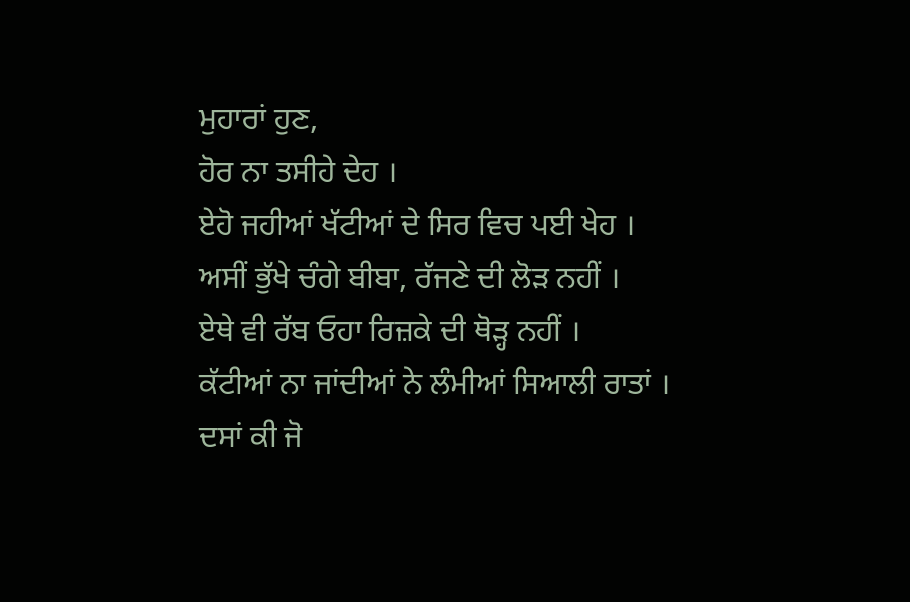ਮੁਹਾਰਾਂ ਹੁਣ,
ਹੋਰ ਨਾ ਤਸੀਹੇ ਦੇਹ ।
ਏਹੋ ਜਹੀਆਂ ਖੱਟੀਆਂ ਦੇ ਸਿਰ ਵਿਚ ਪਈ ਖੇਹ ।
ਅਸੀਂ ਭੁੱਖੇ ਚੰਗੇ ਬੀਬਾ, ਰੱਜਣੇ ਦੀ ਲੋੜ ਨਹੀਂ ।
ਏਥੇ ਵੀ ਰੱਬ ਓਹਾ ਰਿਜ਼ਕੇ ਦੀ ਥੋੜ੍ਹ ਨਹੀਂ ।
ਕੱਟੀਆਂ ਨਾ ਜਾਂਦੀਆਂ ਨੇ ਲੰਮੀਆਂ ਸਿਆਲੀ ਰਾਤਾਂ ।
ਦਸਾਂ ਕੀ ਜੋ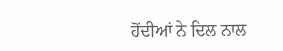ਹੋਂਦੀਆਂ ਨੇ ਦਿਲ ਨਾਲ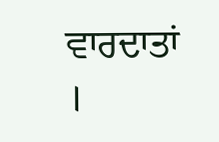ਵਾਰਦਾਤਾਂ ।